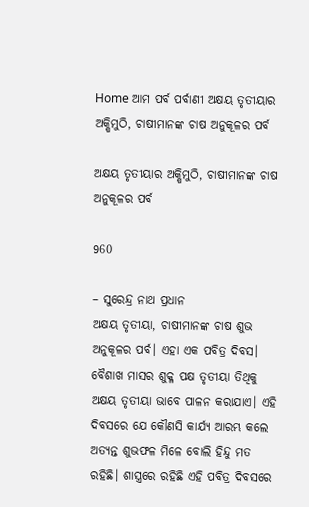Home ଆମ ପର୍ବ ପର୍ବାଣୀ ଅକ୍ଷୟ ତୃତୀୟାର ଅକ୍ଷିମୁଠି, ଚାଷୀମାନଙ୍କ ଚାଷ ଅନୁକୂଳର ପର୍ବ

ଅକ୍ଷୟ ତୃତୀୟାର ଅକ୍ଷିମୁଠି, ଚାଷୀମାନଙ୍କ ଚାଷ ଅନୁକୂଳର ପର୍ବ

960

– ସୁରେନ୍ଦ୍ର ନାଥ ପ୍ରଧାନ
ଅକ୍ଷୟ ତୃତୀୟା, ଚାଷୀମାନଙ୍କ ଚାଷ ଶୁଭ ଅନୁକୂଳର ପର୍ବ। ଏହା ଏକ ପବିତ୍ର ଦିବସ। ବୈଶାଖ ମାସର ଶୁକ୍ଳ ପକ୍ଷ ତୃତୀୟା ତିଥିକୁ ଅକ୍ଷୟ ତୃତୀୟା ଭାବେ ପାଳନ କରାଯାଏ। ଏହି ଦିବସରେ ଯେ କୌଣସି କାର୍ଯ୍ୟ ଆରମ୍ଭ କଲେ ଅତ୍ୟନ୍ତ ଶୁଭଫଳ ମିଳେ ବୋଲି ହିନ୍ଦୁ ମତ ରହିଛି। ଶାସ୍ତ୍ରରେ ରହିଛି ଏହି ପବିତ୍ର ଦିବସରେ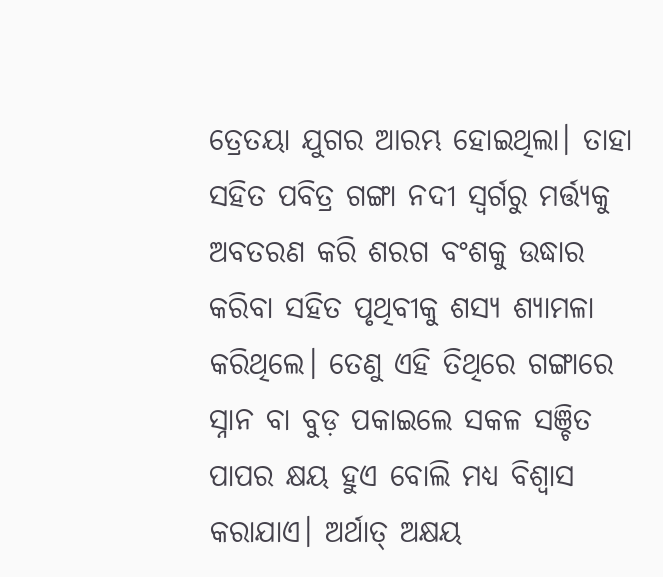ତ୍ରେତୟା ଯୁଗର ଆରମ୍ଭ ହୋଇଥିଲା। ତାହା ସହିତ ପବିତ୍ର ଗଙ୍ଗା ନଦୀ ସ୍ୱର୍ଗରୁ ମର୍ତ୍ତ୍ୟକୁ ଅବତରଣ କରି ଶରଗ ବଂଶକୁ ଉଦ୍ଧାର କରିବା ସହିତ ପୃଥିବୀକୁ ଶସ୍ୟ ଶ୍ୟାମଳା କରିଥିଲେ। ତେଣୁ ଏହି ତିଥିରେ ଗଙ୍ଗାରେ ସ୍ନାନ ବା ବୁଡ଼ ପକାଇଲେ ସକଳ ସଞ୍ଚିତ ପାପର କ୍ଷୟ ହୁଏ ବୋଲି ମଧ୍ୟ ବିଶ୍ୱାସ କରାଯାଏ। ଅର୍ଥାତ୍ ଅକ୍ଷୟ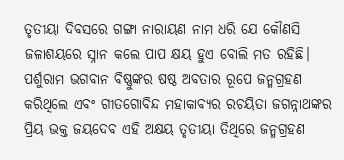ତୃତୀୟା ଦିବସରେ ଗଙ୍ଗା ନାରାୟଣ ନାମ ଧରି ଯେ କୌଣସି ଜଳାଶୟରେ ସ୍ନାନ କଲେ ପାପ କ୍ଷୟ ହୁଏ ବୋଲି ମତ ରହିଛି। ପର୍ଶୁରାମ ଭଗବାନ ବିଷ୍ଣୁଙ୍କର ଷଷ୍ଠ ଅବତାର ରୂପେ ଜନ୍ମଗ୍ରହଣ କରିଥିଲେ ଏବଂ ଗୀତଗୋବିନ୍ଦ ମହାକାବ୍ୟର ରଚୟିତା ଜଗନ୍ନାଥଙ୍କର ପ୍ରିୟ ଭକ୍ତ ଜୟଦେବ ଏହି ଅକ୍ଷୟ ତୃତୀୟା ତିଥିରେ ଜନ୍ମଗ୍ରହଣ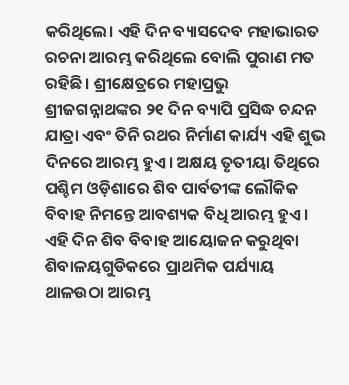କରିଥିଲେ। ଏହି ଦିନ ବ୍ୟାସଦେବ ମହାଭାରତ ରଚନା ଆରମ୍ଭ କରିଥିଲେ ବୋଲି ପୁରାଣ ମତ ରହିଛି। ଶ୍ରୀକ୍ଷେତ୍ରରେ ମହାପ୍ରଭୁ ଶ୍ରୀଜଗନ୍ନାଥଙ୍କର ୨୧ ଦିନ ବ୍ୟାପି ପ୍ରସିଦ୍ଧ ଚନ୍ଦନ ଯାତ୍ରା ଏବଂ ତିନି ରଥର ନିର୍ମାଣ କାର୍ଯ୍ୟ ଏହି ଶୁଭ ଦିନରେ ଆରମ୍ଭ ହୁଏ। ଅକ୍ଷୟ ତୃତୀୟା ତିଥିରେ ପଶ୍ଚିମ ଓଡ଼ିଶାରେ ଶିବ ପାର୍ବତୀଙ୍କ ଲୌକିକ ବିବାହ ନିମନ୍ତେ ଆବଶ୍ୟକ ବିଧି ଆରମ୍ଭ ହୁଏ। ଏହି ଦିନ ଶିବ ବିବାହ ଆୟୋଜନ କରୁଥିବା ଶିବାଳୟଗୁଡିକରେ ପ୍ରାଥମିକ ପର୍ଯ୍ୟାୟ ଥାଳଉଠା ଆରମ୍ଭ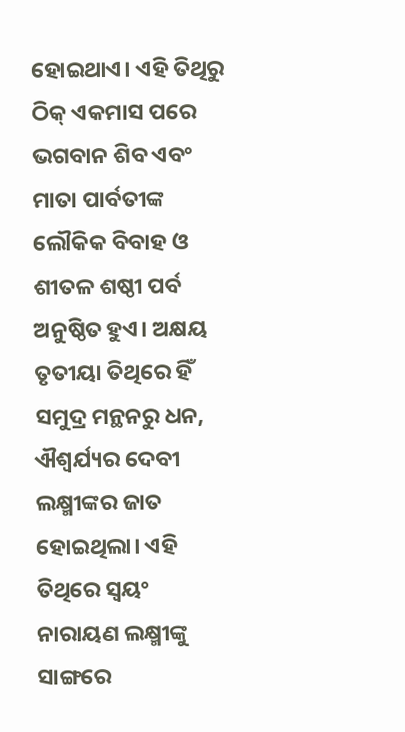ହୋଇଥାଏ। ଏହି ତିଥିରୁ ଠିକ୍ ଏକମାସ ପରେ ଭଗବାନ ଶିବ ଏବଂ ମାତା ପାର୍ବତୀଙ୍କ ଲୌକିକ ବିବାହ ଓ ଶୀତଳ ଶଷ୍ଠୀ ପର୍ବ ଅନୁଷ୍ଠିତ ହୁଏ। ଅକ୍ଷୟ ତୃତୀୟା ତିଥିରେ ହିଁ ସମୁଦ୍ର ମନ୍ଥନରୁ ଧନ, ଐଶ୍ୱର୍ଯ୍ୟର ଦେବୀ ଲକ୍ଷ୍ମୀଙ୍କର ଜାତ ହୋଇଥିଲା। ଏହି ତିଥିରେ ସ୍ୱୟଂ ନାରାୟଣ ଲକ୍ଷ୍ମୀଙ୍କୁ ସାଙ୍ଗରେ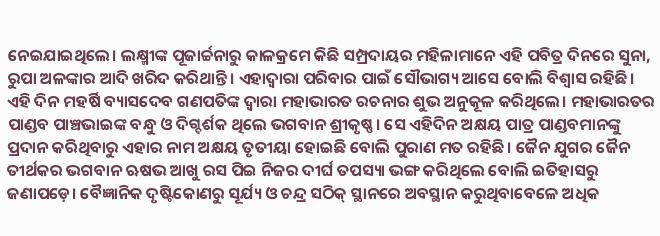ନେଇଯାଇଥିଲେ। ଲକ୍ଷ୍ମୀଙ୍କ ପୂଜାର୍ଚ୍ଚନାରୁ କାଳକ୍ରମେ କିଛି ସମ୍ପ୍ରଦାୟର ମହିଳାମାନେ ଏହି ପବିତ୍ର ଦିନରେ ସୁନା, ରୁପା ଅଳଙ୍କାର ଆଦି ଖରିଦ କରିଥାନ୍ତି। ଏହାଦ୍ୱାରା ପରିବାର ପାଇଁ ସୌଭାଗ୍ୟ ଆସେ ବୋଲି ବିଶ୍ୱାସ ରହିଛି। ଏହି ଦିନ ମହର୍ଷି ବ୍ୟାସଦେବ ଗଣପତିଙ୍କ ଦ୍ୱାରା ମହାଭାରତ ରଚନାର ଶୁଭ ଅନୁକୂଳ କରିଥିଲେ। ମହାଭାରତର ପାଣ୍ଡବ ପାଞ୍ଚଭାଇଙ୍କ ବନ୍ଧୁ ଓ ଦିଗ୍ଦର୍ଶକ ଥିଲେ ଭଗବାନ ଶ୍ରୀକୃଷ୍ଣ। ସେ ଏହିଦିନ ଅକ୍ଷୟ ପାତ୍ର ପାଣ୍ଡବମାନଙ୍କୁ ପ୍ରଦାନ କରିଥିବାରୁ ଏହାର ନାମ ଅକ୍ଷୟ ତୃତୀୟା ହୋଇଛି ବୋଲି ପୁରାଣ ମତ ରହିଛି। ଜୈନ ଯୁଗର ଜୈନ ତୀର୍ଥକର ଭଗବାନ ଋଷଭ ଆଖୁ ରସ ପିଇ ନିଜର ଦୀର୍ଘ ତପସ୍ୟା ଭଙ୍ଗ କରିଥିଲେ ବୋଲି ଇତିହାସରୁ ଜଣାପଡ଼େ। ବୈଜ୍ଞାନିକ ଦୃଷ୍ଟିକୋଣରୁ ସୂର୍ଯ୍ୟ ଓ ଚନ୍ଦ୍ର ସଠିକ୍ ସ୍ଥାନରେ ଅବସ୍ଥାନ କରୁଥିବାବେଳେ ଅଧିକ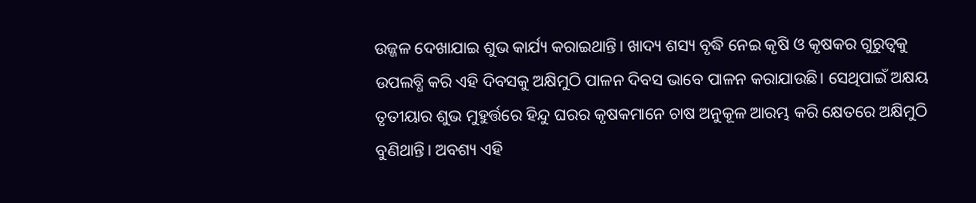ଉଜ୍ଜଳ ଦେଖାଯାଇ ଶୁଭ କାର୍ଯ୍ୟ କରାଇଥାନ୍ତି। ଖାଦ୍ୟ ଶସ୍ୟ ବୃଦ୍ଧି ନେଇ କୃଷି ଓ କୃଷକର ଗୁରୁତ୍ୱକୁ ଉପଲବ୍ଧି କରି ଏହି ଦିବସକୁ ଅକ୍ଷିମୁଠି ପାଳନ ଦିବସ ଭାବେ ପାଳନ କରାଯାଉଛି। ସେଥିପାଇଁ ଅକ୍ଷୟ ତୃତୀୟାର ଶୁଭ ମୁହୁର୍ତ୍ତରେ ହିନ୍ଦୁ ଘରର କୃଷକମାନେ ଚାଷ ଅନୁକୂଳ ଆରମ୍ଭ କରି କ୍ଷେତରେ ଅକ୍ଷିମୁଠି ବୁଣିଥାନ୍ତି। ଅବଶ୍ୟ ଏହି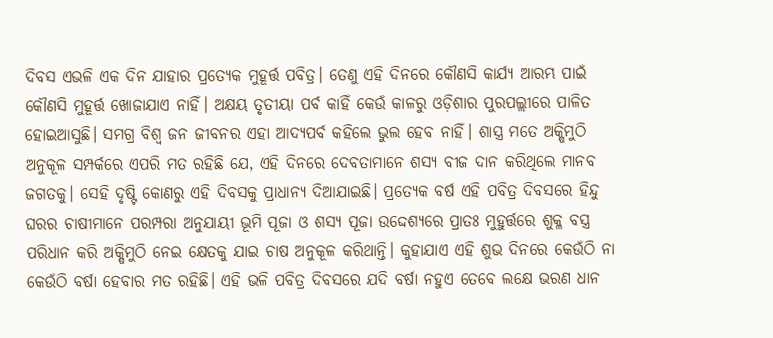ଦିବସ ଏଭଳି ଏକ ଦିନ ଯାହାର ପ୍ରତ୍ୟେକ ମୁହୂର୍ତ୍ତ ପବିତ୍ର। ତେଣୁ ଏହି ଦିନରେ କୌଣସି କାର୍ଯ୍ୟ ଆରମ୍ଭ ପାଇଁ କୌଣସି ମୁହୂର୍ତ୍ତ ଖୋଜାଯାଏ ନାହିଁ। ଅକ୍ଷୟ ତୃତୀୟା ପର୍ବ କାହିଁ କେଉଁ କାଳରୁ ଓଡ଼ିଶାର ପୁରପଲ୍ଲୀରେ ପାଳିତ ହୋଇଆସୁଛି। ସମଗ୍ର ବିଶ୍ୱ ଜନ ଜୀବନର ଏହା ଆଦ୍ୟପର୍ବ କହିଲେ ଭୁଲ ହେବ ନାହିଁ। ଶାସ୍ତ୍ର ମତେ ଅକ୍ଷିମୁଠି ଅନୁକୂଳ ସମ୍ପର୍କରେ ଏପରି ମତ ରହିଛି ଯେ, ଏହି ଦିନରେ ଦେବତାମାନେ ଶସ୍ୟ ବୀଜ ଦାନ କରିଥିଲେ ମାନବ ଜଗତକୁ। ସେହି ଦୃଷ୍ଟି କୋଣରୁ ଏହି ଦିବସକୁ ପ୍ରାଧାନ୍ୟ ଦିଆଯାଇଛି। ପ୍ରତ୍ୟେକ ବର୍ଷ ଏହି ପବିତ୍ର ଦିବସରେ ହିନ୍ଦୁ ଘରର ଚାଷୀମାନେ ପରମ୍ପରା ଅନୁଯାୟୀ ଭୂମି ପୂଜା ଓ ଶସ୍ୟ ପୂଜା ଉଦ୍ଦେଶ୍ୟରେ ପ୍ରାତଃ ମୁହୁର୍ତ୍ତରେ ଶୁକ୍ଳ ବସ୍ତ୍ର ପରିଧାନ କରି ଅକ୍ଷିମୁଠି ନେଇ କ୍ଷେତକୁ ଯାଇ ଚାଷ ଅନୁକୂଳ କରିଥାନ୍ତି। କୁହାଯାଏ ଏହି ଶୁଭ ଦିନରେ କେଉଁଠି ନା କେଉଁଠି ବର୍ଷା ହେବାର ମତ ରହିଛି। ଏହି ଭଳି ପବିତ୍ର ଦିବସରେ ଯଦି ବର୍ଷା ନହୁଏ ତେବେ ଲକ୍ଷେ ଭରଣ ଧାନ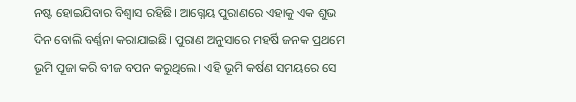ନଷ୍ଟ ହୋଇଯିବାର ବିଶ୍ୱାସ ରହିଛି। ଆଗ୍ନେୟ ପୁରାଣରେ ଏହାକୁ ଏକ ଶୁଭ ଦିନ ବୋଲି ବର୍ଣ୍ଣନା କରାଯାଇଛି। ପୁରାଣ ଅନୁସାରେ ମହର୍ଷି ଜନକ ପ୍ରଥମେ ଭୂମି ପୂଜା କରି ବୀଜ ବପନ କରୁଥିଲେ। ଏହି ଭୂମି କର୍ଷଣ ସମୟରେ ସେ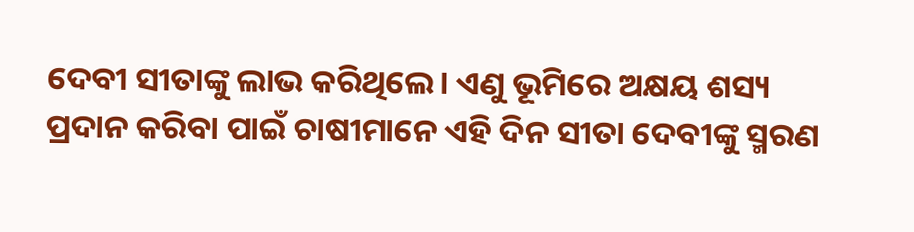ଦେବୀ ସୀତାଙ୍କୁ ଲାଭ କରିଥିଲେ। ଏଣୁ ଭୂମିରେ ଅକ୍ଷୟ ଶସ୍ୟ ପ୍ରଦାନ କରିବା ପାଇଁ ଚାଷୀମାନେ ଏହି ଦିନ ସୀତା ଦେବୀଙ୍କୁ ସ୍ମରଣ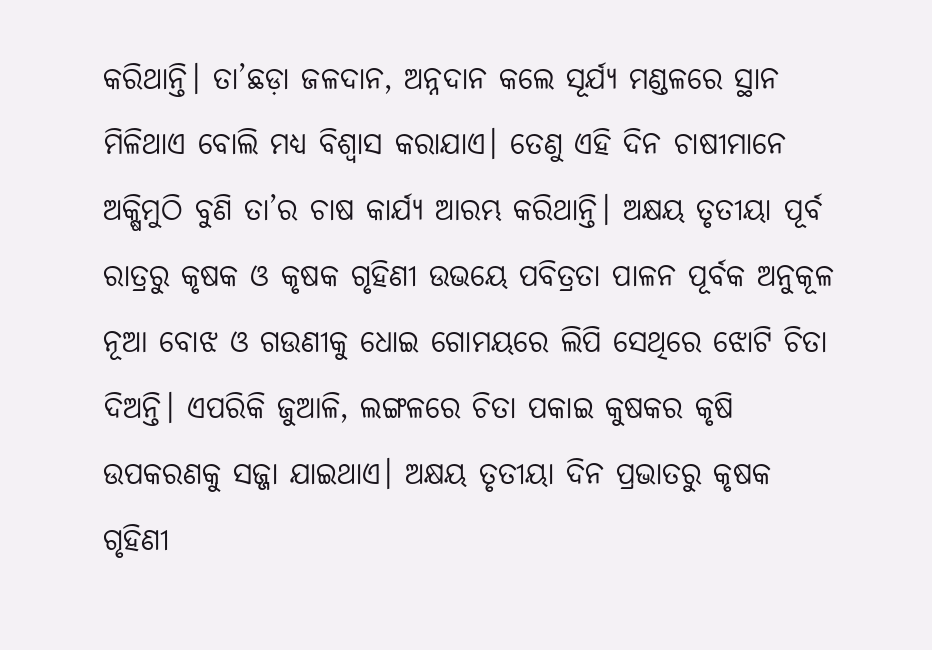କରିଥାନ୍ତି। ତା’ଛଡ଼ା ଜଳଦାନ, ଅନ୍ନଦାନ କଲେ ସୂର୍ଯ୍ୟ ମଣ୍ଡଳରେ ସ୍ଥାନ ମିଳିଥାଏ ବୋଲି ମଧ୍ୟ ବିଶ୍ୱାସ କରାଯାଏ। ତେଣୁ ଏହି ଦିନ ଚାଷୀମାନେ ଅକ୍ଷିମୁଠି ବୁଣି ତା’ର ଚାଷ କାର୍ଯ୍ୟ ଆରମ୍ଭ କରିଥାନ୍ତି। ଅକ୍ଷୟ ତୃତୀୟା ପୂର୍ବ ରାତ୍ରରୁ କୃଷକ ଓ କୃଷକ ଗୃହିଣୀ ଉଭୟେ ପବିତ୍ରତା ପାଳନ ପୂର୍ବକ ଅନୁକୂଳ ନୂଆ ବୋଝ ଓ ଗଉଣୀକୁ ଧୋଇ ଗୋମୟରେ ଲିପି ସେଥିରେ ଝୋଟି ଚିତା ଦିଅନ୍ତି। ଏପରିକି ଜୁଆଳି, ଲଙ୍ଗଳରେ ଚିତା ପକାଇ କୁଷକର କୃଷି ଉପକରଣକୁ ସଜ୍ଜା ଯାଇଥାଏ। ଅକ୍ଷୟ ତୃତୀୟା ଦିନ ପ୍ରଭାତରୁ କୃଷକ ଗୃହିଣୀ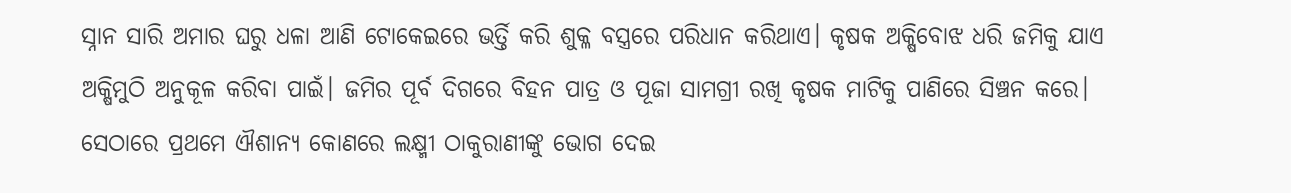ସ୍ନାନ ସାରି ଅମାର ଘରୁ ଧଳା ଆଣି ଟୋକେଇରେ ଭର୍ତ୍ତି କରି ଶୁକ୍ଳ ବସ୍ତ୍ରରେ ପରିଧାନ କରିଥାଏ। କୃଷକ ଅକ୍ଷିବୋଝ ଧରି ଜମିକୁ ଯାଏ ଅକ୍ଷିମୁଠି ଅନୁକୂଳ କରିବା ପାଇଁ। ଜମିର ପୂର୍ବ ଦିଗରେ ବିହନ ପାତ୍ର ଓ ପୂଜା ସାମଗ୍ରୀ ରଖି କୃଷକ ମାଟିକୁ ପାଣିରେ ସିଞ୍ଚନ କରେ। ସେଠାରେ ପ୍ରଥମେ ଐଶାନ୍ୟ କୋଣରେ ଲକ୍ଷ୍ମୀ ଠାକୁରାଣୀଙ୍କୁ ଭୋଗ ଦେଇ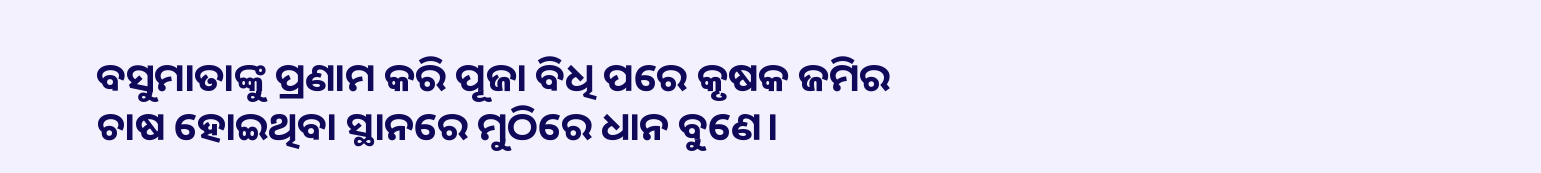ବସୁମାତାଙ୍କୁ ପ୍ରଣାମ କରି ପୂଜା ବିଧି ପରେ କୃଷକ ଜମିର ଚାଷ ହୋଇଥିବା ସ୍ଥାନରେ ମୁଠିରେ ଧାନ ବୁଣେ।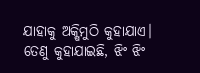ଯାହାକୁ ଅକ୍ଷିମୁଠି କୁହାଯାଏ। ତେଣୁ କୁହାଯାଇଛି, ଝିଂ ଝିଂ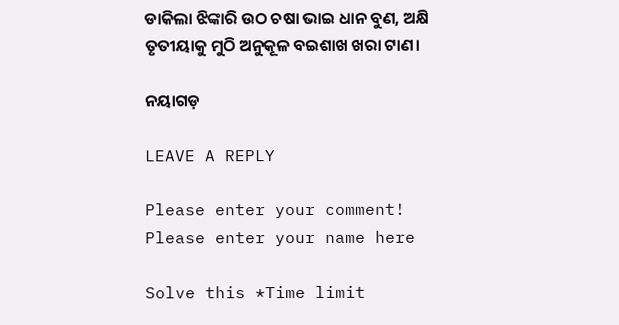ଡାକିଲା ଝିଙ୍କାରି ଉଠ ଚଷା ଭାଇ ଧାନ ବୁଣ, ଅକ୍ଷି ତୃତୀୟାକୁ ମୁଠି ଅନୁକୂଳ ବଇଶାଖ ଖରା ଟାଣ।

ନୟାଗଡ଼

LEAVE A REPLY

Please enter your comment!
Please enter your name here

Solve this *Time limit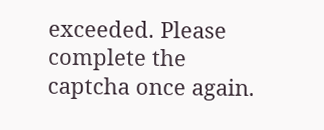exceeded. Please complete the captcha once again.